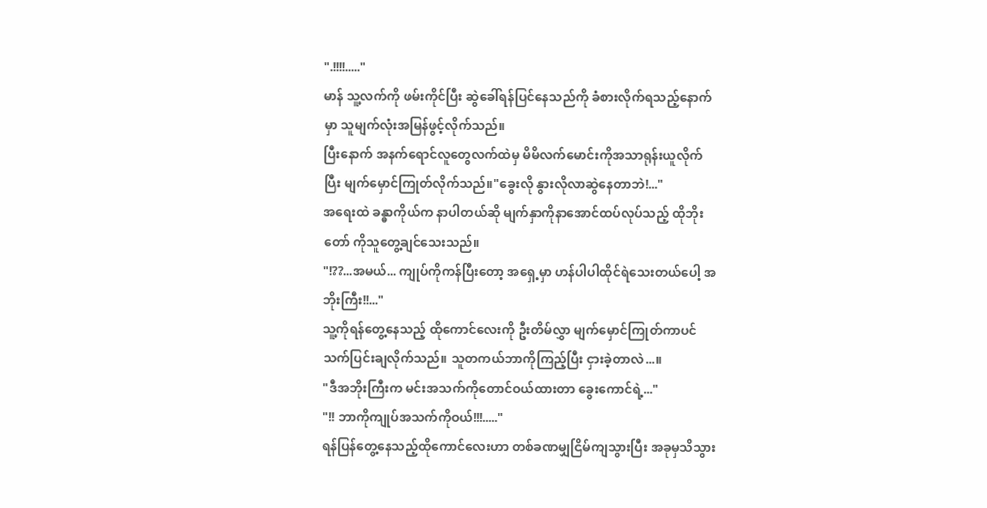".!!!!....."
မာန် သူ့လက်ကို ဖမ်းကိုင်ပြီး ဆွဲခေါ်ရန်ပြင်နေသည်ကို ခံစားလိုက်ရသည့်နောက်မှာ သူမျက်လုံးအမြန်ဖွင့်လိုက်သည်။
ပြီးနောက် အနက်ရောင်လူတွေလက်ထဲမှ မိမိလက်မောင်းကိုအသာရုန်းယူလိုက်ပြီး မျက်မှောင်ကြုတ်လိုက်သည်။"ခွေးလို နွားလိုလာဆွဲနေတာဘဲ!..."
အရေးထဲ ခန္ဓာကိုယ်က နာပါတယ်ဆို မျက်နှာကိုနာအောင်ထပ်လုပ်သည့် ထိုဘိုးတော် ကိုသူတွေ့ချင်သေးသည်။
"!??...အမယ်... ကျုပ်ကိုကန်ပြီးတော့ အရှေ့မှာ ဟန်ပါပါထိုင်ရဲသေးတယ်ပေါ့ အဘိုးကြီး!!..."
သူ့ကိုရန်တွေ့နေသည့် ထိုကောင်လေးကို ဦးတိမ်လွှာ မျက်မှောင်ကြုတ်ကာပင် သက်ပြင်းချလိုက်သည်။ သူတကယ်ဘာကိုကြည့်ပြီး ငှားခဲ့တာလဲ...။
"ဒီအဘိုးကြီးက မင်းအသက်ကိုတောင်ဝယ်ထားတာ ခွေးကောင်ရဲ့..."
"!! ဘာကိုကျုပ်အသက်ကိုဝယ်!!!....."
ရန်ပြန်တွေ့နေသည့်ထိုကောင်လေးဟာ တစ်ခဏမျှငြိမ်ကျသွားပြီး အခုမှသိသွား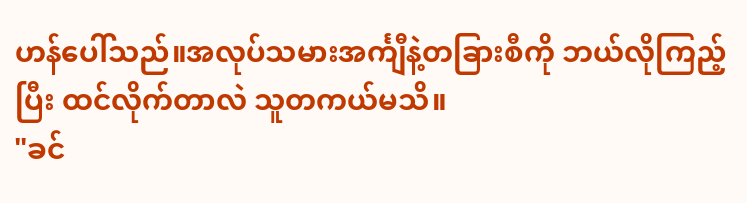ဟန်ပေါ်သည်။အလုပ်သမားအင်္ကျီနဲ့တခြားစီကို ဘယ်လိုကြည့်ပြီး ထင်လိုက်တာလဲ သူတကယ်မသိ။
"ခင်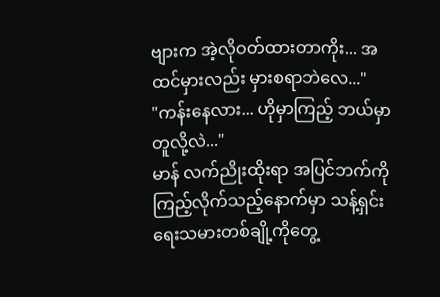ဗျားက အဲ့လိုဝတ်ထားတာကိုး... အထင်မှားလည်း မှားစရာဘဲလေ..."
"ကန်းနေလား... ဟိုမှာကြည့် ဘယ်မှာတူလို့လဲ..."
မာန် လက်ညိုးထိုးရာ အပြင်ဘက်ကိုကြည့်လိုက်သည့်နောက်မှာ သန့်ရှင်းရေးသမားတစ်ချို့ကိုတွေ့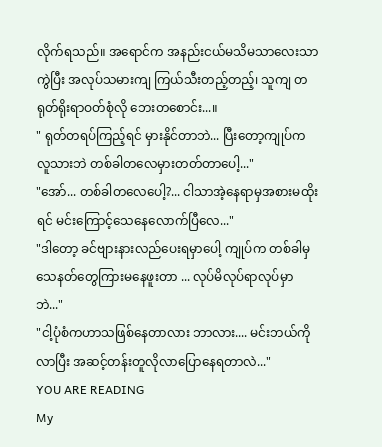လိုက်ရသည်။ အရောင်က အနည်းငယ်မသိမသာလေးသာကွဲပြီး အလုပ်သမားကျ ကြယ်သီးတည့်တည့်၊ သူကျ တရုတ်ရိုးရာဝတ်စုံလို ဘေးတစောင်း...။
" ရုတ်တရပ်ကြည့်ရင် မှားနိုင်တာဘဲ... ပြီးတော့ကျုပ်က လူသားဘဲ တစ်ခါတလေမှားတတ်တာပေါ့..."
"အော်... တစ်ခါတလေပေါ့?... ငါသာအဲ့နေရာမှအစားမထိုးရင် မင်းကြောင့်သေနေလောက်ပြီလေ..."
"ဒါတော့ ခင်ဗျားနားလည်ပေးရမှာပေါ့ ကျုပ်က တစ်ခါမှသေနတ်တွေကြားမနေဖူးတာ ... လုပ်မိလုပ်ရာလုပ်မှာဘဲ..."
"ငါ့ပုံစံကဟာသဖြစ်နေတာလား ဘာလား.... မင်းဘယ်ကိုလာပြီး အဆင့်တန်းတူလိုလာပြောနေရတာလဲ..."
YOU ARE READING
My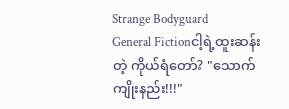Strange Bodyguard
General Fictionငါ့ရဲ့ထူးဆန်းတဲ့ ကိုယ်ရံတော်? "သောက်ကျိုးနည်း!!!"